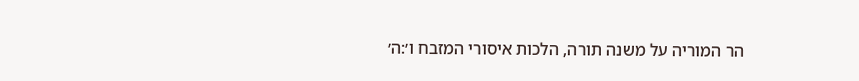הר המוריה על משנה תורה, הלכות איסורי המזבח ו׳:ה׳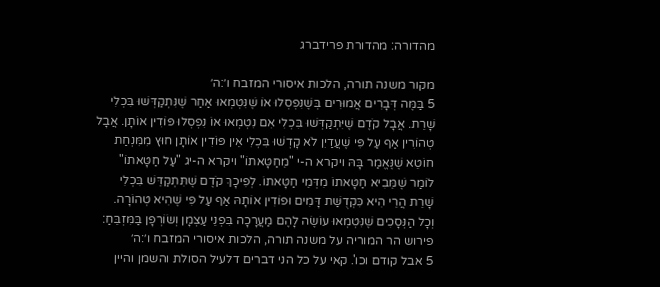מהדורה: מהדורת פרידברג

מקור משנה תורה, הלכות איסורי המזבח ו׳:ה׳
5 בַּמֶּה דְּבָרִים אֲמוּרִים בְּשֶׁנִּפְסְלוּ אוֹ שֶׁנִּטְמְאוּ אַחַר שֶׁנִּתְקַדְּשׁוּ בִּכְלִי שָׁרֵת. אֲבָל קֹדֶם שֶׁיִּתְקַדְּשׁוּ בִּכְלִי אִם נִטְמְאוּ אוֹ נִפְסְלוּ פּוֹדִין אוֹתָן. אֲבָל טְהוֹרִין אַף עַל פִּי שֶׁעֲדַיִן לֹא קָדְשׁוּ בִּכְלִי אֵין פּוֹדִין אוֹתָן חוּץ מִמִּנְחַת חוֹטֵא שֶׁנֶּאֱמַר בָּהּ ויקרא ה-י "מֵחַטָּאתוֹ" ויקרא ה-יג "עַל חַטָּאתוֹ" לוֹמַר שֶׁמֵּבִיא חַטָּאתוֹ מִדְּמֵי חַטָּאתוֹ. לְפִיכָךְ קֹדֶם שֶׁתִּתְקַדֵּשׁ בִּכְלִי שָׁרֵת הֲרֵי הִיא כִּקְדֻשַּׁת דָּמִים וּפוֹדִין אוֹתָהּ אַף עַל פִּי שֶׁהִיא טְהוֹרָה. וְכָל הַנְּסָכִים שֶׁנִּטְמְאוּ עוֹשֶׂה לָהֶם מַעֲרָכָה בִּפְנֵי עַצְמָן וְשׂוֹרְפָן בַּמִּזְבֵּחַ:
פירוש הר המוריה על משנה תורה, הלכות איסורי המזבח ו׳:ה׳
5 אבל קודם וכו'. קאי על כל הני דברים דלעיל הסולת והשמן והיין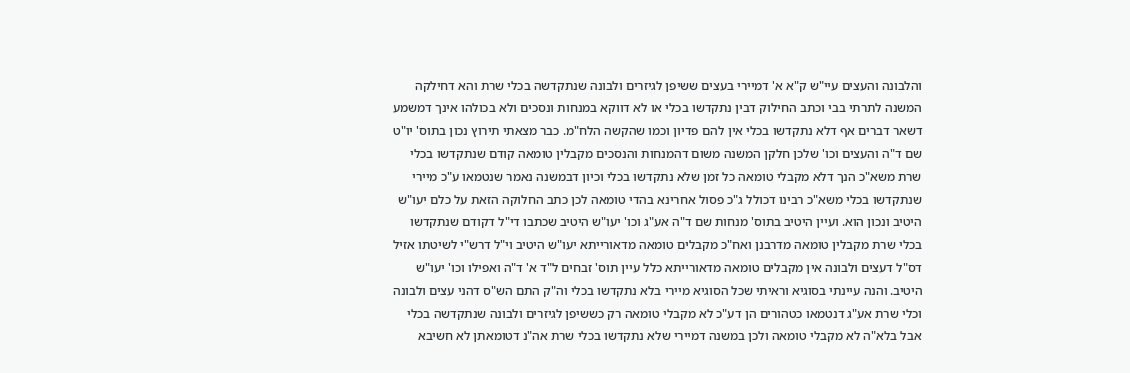והלבונה והעצים עיי"ש ק"א א' דמיירי בעצים ששיפן לגיזרים ולבונה שנתקדשה בכלי שרת והא דחילקה המשנה לתרתי בבי וכתב החילוק דבין נתקדשו בכלי או לא דווקא במנחות ונסכים ולא בכולהו אינך דמשמע דשאר דברים אף דלא נתקדשו בכלי אין להם פדיון וכמו שהקשה הלח"מ. כבר מצאתי תירוץ נכון בתוס' יו"ט שם ד"ה והעצים וכו' שלכן חלקן המשנה משום דהמנחות והנסכים מקבלין טומאה קודם שנתקדשו בכלי שרת משא"כ הנך דלא מקבלי טומאה כל זמן שלא נתקדשו בכלי וכיון דבמשנה נאמר שנטמאו ע"כ מיירי שנתקדשו בכלי משא"כ רבינו דכולל ג"כ פסול אחרינא בהדי טומאה לכן כתב החלוקה הזאת על כלם יעו"ש היטיב ונכון הוא. ועיין היטיב בתוס' מנחות שם ד"ה אע"ג וכו' יעו"ש היטיב שכתבו די"ל דקודם שנתקדשו בכלי שרת מקבלין טומאה מדרבנן ואח"כ מקבלים טומאה מדאורייתא יעו"ש היטיב וי"ל דרש"י לשיטתו אזיל דס"ל דעצים ולבונה אין מקבלים טומאה מדאורייתא כלל עיין תוס' זבחים ל"ד א' ד"ה ואפילו וכו' יעו"ש היטיב. והנה עיינתי בסוגיא וראיתי שכל הסוגיא מיירי בלא נתקדשו בכלי וה"ק התם הש"ס דהני עצים ולבונה וכלי שרת אע"ג דנטמאו כטהורים הן דע"כ לא מקבלי טומאה רק כששיפן לגיזרים ולבונה שנתקדשה בכלי אבל בלא"ה לא מקבלי טומאה ולכן במשנה דמיירי שלא נתקדשו בכלי שרת אה"נ דטומאתן לא חשיבא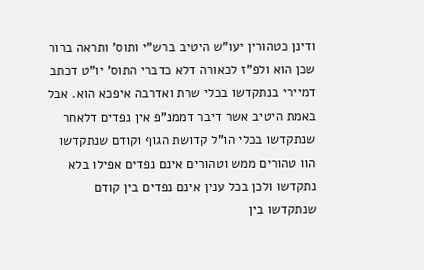ודינן כטהורין יעו"ש היטיב ברש"י ותוס' ותראה ברור שכן הוא ולפ"ז לכאורה דלא כדברי התוס' יו"ט דכתב דמיירי בנתקדשו בכלי שרת ואדרבה איפכא הוא. אבל באמת היטיב אשר דיבר דממנ"פ אין נפדים דלאחר שנתקדשו בכלי הו"ל קדושת הגוף וקודם שנתקדשו הוו טהורים ממש וטהורים אינם נפדים אפילו בלא נתקדשו ולכן בכל ענין אינם נפדים בין קודם שנתקדשו בין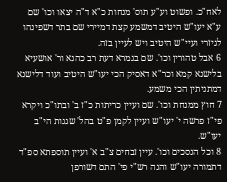לאח"כ. ופשוט וע"ע תוס' מנחות כ"א ד"ה יצאו וכו' שם ע"א יעו"ש היטיב דמשמע קצת דמיירי שם בתר דשפינהו לגיזרי ועיי"ש היטיב ויש לעיין בזה.
6 אבל טהורין וכו'. שם בגמרא דעת רב כהנא ור' אושעיא בלישנא קמא וכר"א דאסיק הכי יעו"ש היטיב ועוד דלישנא דמתניתין הכי משמע.
7 חוץ ממנחת וכו'. שם ועיין כריתות כ"ז ב' ובתו"כ ויקרא פי"ז פרשה י' יעו"ש ועיין לקמן פ"ט בהל' שגגות הי"ב יעו"ש.
8 וכל הנסכים וכו'. עיין זבחים צ"ב א' ועיין תוספתא ספ"ד דתמורה יעו"ש והנה רש"י פי' התם דשורפן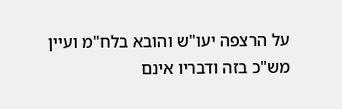על הרצפה יעו"ש והובא בלח"מ ועיין מש"כ בזה ודבריו אינם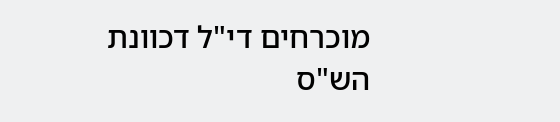מוכרחים די"ל דכוונת הש"ס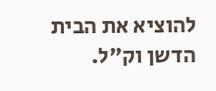להוציא את הבית הדשן וק"ל.